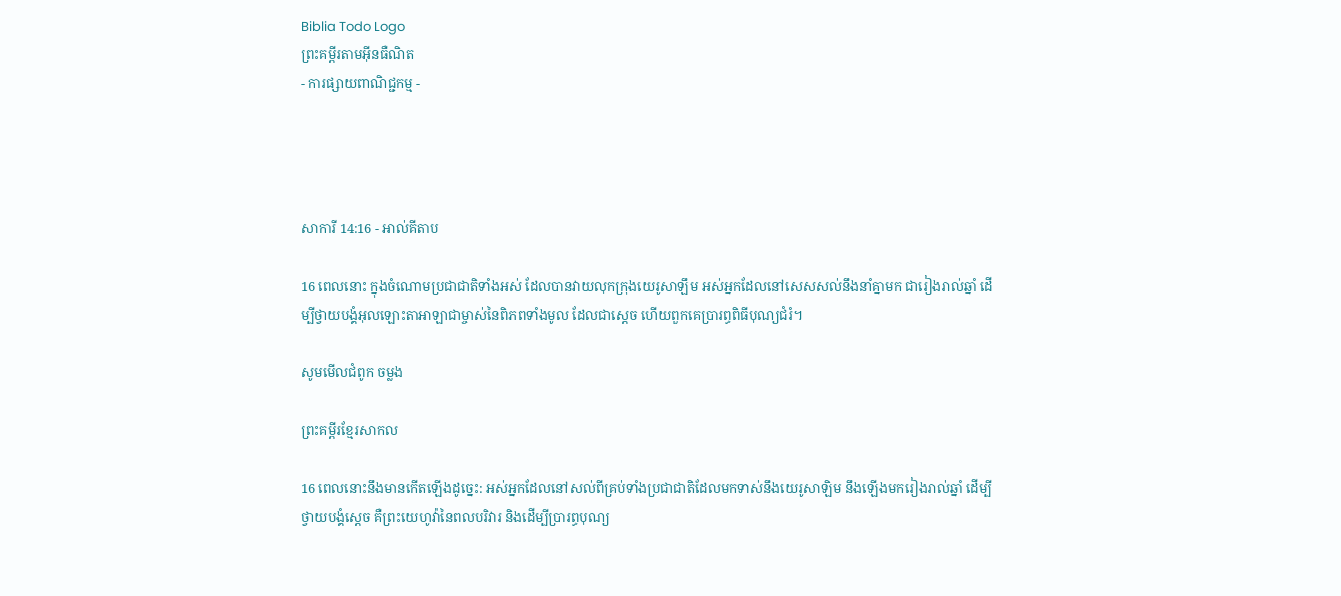Biblia Todo Logo
ព្រះគម្ពីរតាមអ៊ីនធឺណិត
- ការផ្សាយពាណិជ្ជកម្ម -




សាការី 14:16 - អាល់គីតាប

16 ពេលនោះ ក្នុងចំណោមប្រជា‌ជាតិទាំងអស់ ដែលបានវាយលុកក្រុងយេរូ‌សាឡឹម អស់អ្នកដែលនៅសេស‌សល់នឹងនាំគ្នាមក ជារៀងរាល់ឆ្នាំ ដើម្បីថ្វាយ‌បង្គំអុលឡោះ‌តាអាឡាជាម្ចាស់នៃពិភពទាំងមូល ដែលជាស្តេច ហើយពួកគេប្រារព្ធពិធីបុណ្យជំរំ។

សូមមើលជំពូក ចម្លង

ព្រះគម្ពីរខ្មែរសាកល

16 ពេលនោះនឹងមានកើតឡើងដូច្នេះ: អស់អ្នកដែលនៅសល់ពីគ្រប់ទាំងប្រជាជាតិដែលមកទាស់នឹងយេរូសាឡិម នឹងឡើងមករៀងរាល់ឆ្នាំ ដើម្បីថ្វាយបង្គំស្ដេច គឺព្រះយេហូវ៉ានៃពលបរិវារ និងដើម្បីប្រារព្ធបុណ្យ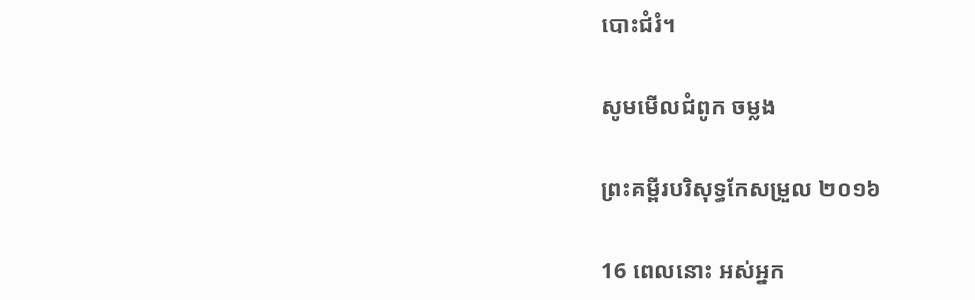បោះជំរំ។

សូមមើលជំពូក ចម្លង

ព្រះគម្ពីរបរិសុទ្ធកែសម្រួល ២០១៦

16 ពេលនោះ អស់អ្នក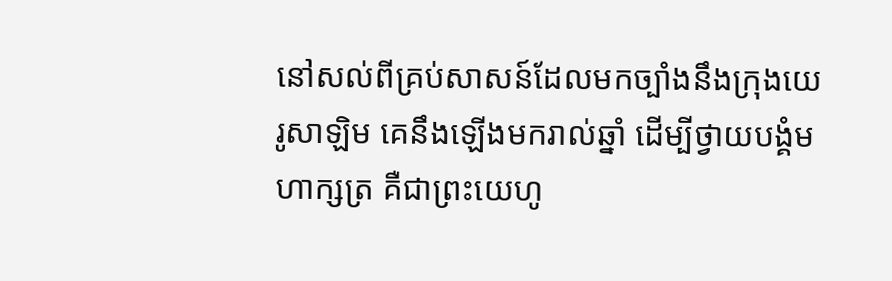នៅសល់ពីគ្រប់សាសន៍ដែលមកច្បាំងនឹងក្រុងយេរូ‌សាឡិម គេនឹងឡើងមករាល់ឆ្នាំ ដើម្បីថ្វាយ‌បង្គំមហា‌ក្សត្រ គឺជាព្រះ‌យេហូ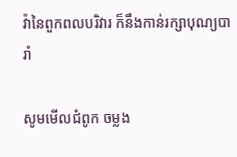វ៉ានៃពួកពល‌បរិវារ ក៏នឹងកាន់រក្សាបុណ្យបារាំ

សូមមើលជំពូក ចម្លង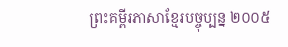ព្រះគម្ពីរភាសាខ្មែរបច្ចុប្បន្ន ២០០៥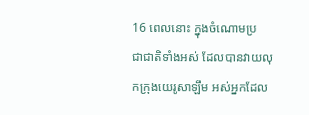16 ពេលនោះ ក្នុងចំណោមប្រជា‌ជាតិទាំងអស់ ដែលបានវាយលុកក្រុងយេរូ‌សាឡឹម អស់អ្នកដែល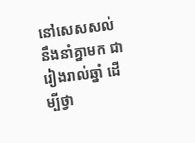នៅសេស‌សល់នឹងនាំគ្នាមក ជារៀងរាល់ឆ្នាំ ដើម្បីថ្វា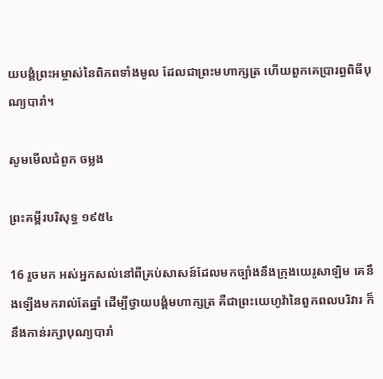យ‌បង្គំព្រះ‌អម្ចាស់នៃពិភពទាំងមូល ដែលជាព្រះ‌មហា‌ក្សត្រ ហើយពួកគេប្រារព្ធពិធីបុណ្យបារាំ។

សូមមើលជំពូក ចម្លង

ព្រះគម្ពីរបរិសុទ្ធ ១៩៥៤

16 រួចមក អស់អ្នកសល់នៅពីគ្រប់សាសន៍ដែលមកច្បាំងនឹងក្រុងយេរូ‌សាឡិម គេនឹងឡើងមករាល់តែឆ្នាំ ដើម្បីថ្វាយ‌បង្គំមហា‌ក្សត្រ គឺជាព្រះ‌យេហូវ៉ានៃពួកពល‌បរិវារ ក៏នឹងកាន់រក្សាបុណ្យបារាំ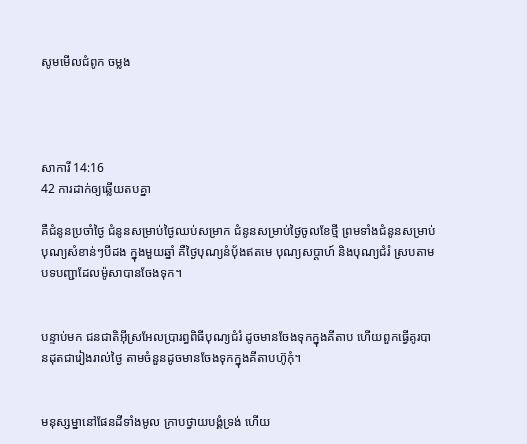សូមមើលជំពូក ចម្លង




សាការី 14:16
42 ការដាក់ឲ្យឆ្លើយតបគ្នា

គឺជំនូនប្រចាំថ្ងៃ ជំនូនសម្រាប់ថ្ងៃឈប់សម្រាក ជំនូនសម្រាប់ថ្ងៃចូលខែថ្មី ព្រមទាំងជំនូនសម្រាប់បុណ្យសំខាន់ៗបីដង ក្នុងមួយឆ្នាំ គឺថ្ងៃបុណ្យនំបុ័ងឥតមេ បុណ្យសប្តាហ៍ និងបុណ្យជំរំ ស្របតាមបទបញ្ជាដែលម៉ូសាបានចែងទុក។


បន្ទាប់មក ជន‌ជាតិអ៊ីស្រ‌អែលប្រារព្ធពិធីបុណ្យជំរំ ដូចមានចែងទុកក្នុងគីតាប ហើយពួកធ្វើគូរបានដុតជារៀងរាល់ថ្ងៃ តាមចំនួនដូចមានចែងទុកក្នុងគីតាបហ៊ូកុំ។


មនុស្ស‌ម្នានៅផែនដីទាំងមូល ក្រាបថ្វាយ‌បង្គំទ្រង់ ហើយ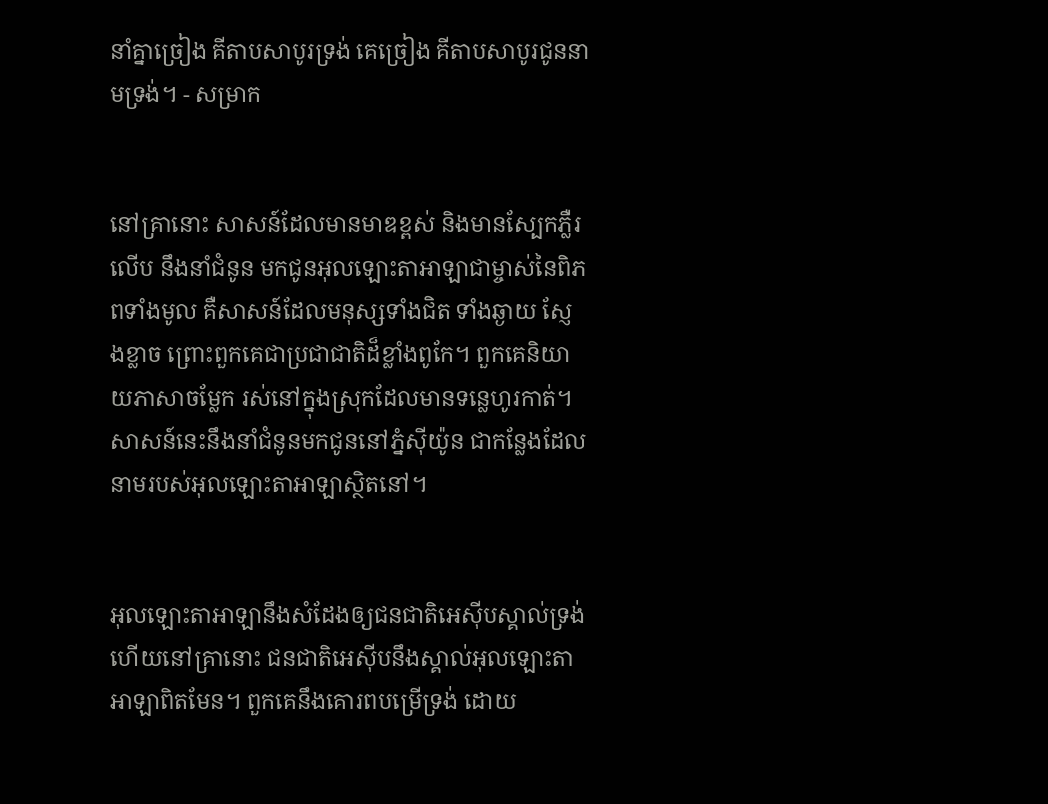នាំគ្នាច្រៀង គីតាបសាបូរទ្រង់ គេច្រៀង គីតាបសាបូរជូននាមទ្រង់។ - សម្រាក


នៅគ្រានោះ សាសន៍ដែលមានមាឌខ្ពស់ និងមានស្បែកភ្លឺរលើប នឹងនាំជំនូន មកជូនអុលឡោះ‌តាអាឡាជាម្ចាស់នៃពិភពទាំងមូល គឺសាសន៍ដែលមនុស្សទាំងជិត ទាំងឆ្ងាយ ស្ញែង‌ខ្លាច ព្រោះពួកគេជាប្រជា‌ជាតិដ៏ខ្លាំងពូកែ។ ពួកគេនិយាយភាសាចម្លែក រស់នៅក្នុងស្រុកដែលមានទន្លេហូរកាត់។ សាសន៍នេះនឹងនាំជំនូនមកជូននៅភ្នំស៊ីយ៉ូន ជាកន្លែងដែលនាមរបស់អុលឡោះ‌តាអាឡាស្ថិតនៅ។


អុលឡោះ‌តាអាឡានឹងសំដែងឲ្យជន‌ជាតិអេស៊ីបស្គាល់ទ្រង់ ហើយនៅគ្រានោះ ជន‌ជាតិអេស៊ីបនឹងស្គាល់អុលឡោះ‌តាអាឡាពិតមែន។ ពួកគេនឹងគោរពបម្រើទ្រង់ ដោយ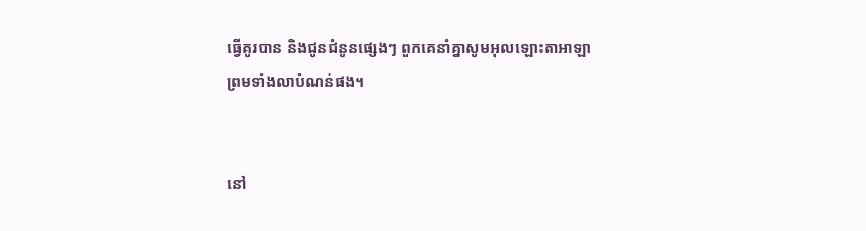ធ្វើគូរបាន និងជូនជំនូនផ្សេងៗ ពួកគេនាំគ្នាសូមអុលឡោះ‌តាអាឡា ព្រមទាំងលាបំណន់ផង។


នៅ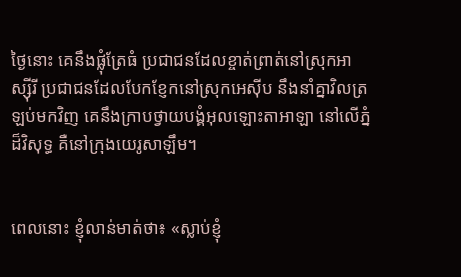ថ្ងៃនោះ គេនឹងផ្លុំត្រែធំ ប្រជា‌ជនដែលខ្ចាត់ព្រាត់នៅស្រុកអាស្ស៊ីរី ប្រជា‌ជនដែលបែក‌ខ្ញែកនៅស្រុកអេស៊ីប នឹងនាំគ្នាវិលត្រឡប់មកវិញ គេនឹងក្រាបថ្វាយ‌បង្គំអុលឡោះ‌តាអាឡា នៅលើភ្នំដ៏‌វិសុទ្ធ គឺនៅក្រុងយេរូ‌សាឡឹម។


ពេលនោះ ខ្ញុំលាន់មាត់ថា៖ «ស្លាប់ខ្ញុំ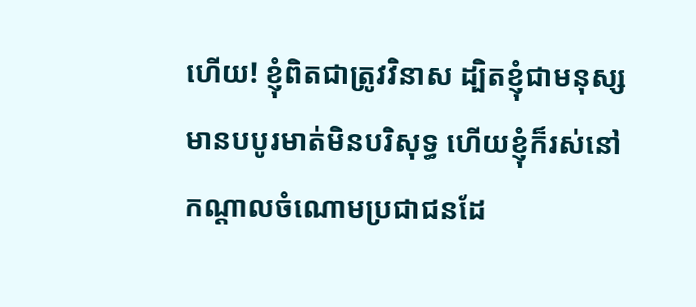ហើយ! ខ្ញុំពិតជាត្រូវវិនាស ដ្បិតខ្ញុំជាមនុស្សមានបបូរមាត់មិនបរិសុទ្ធ ហើយខ្ញុំក៏រស់នៅកណ្ដាលចំណោមប្រជា‌ជនដែ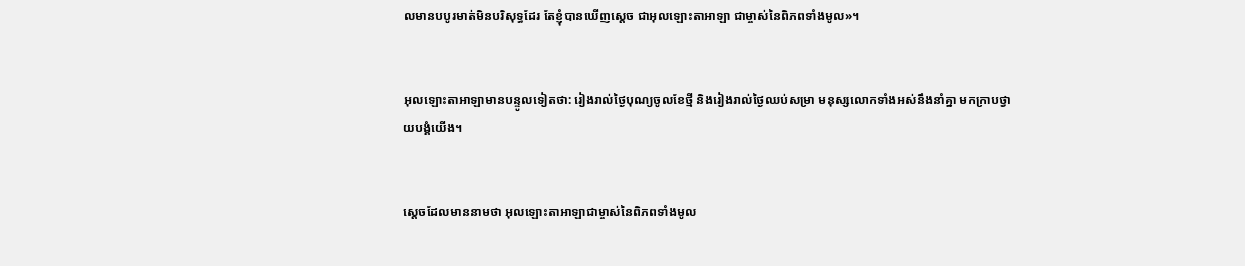លមានបបូរមាត់មិនបរិសុទ្ធដែរ តែខ្ញុំបានឃើញស្តេច ជាអុលឡោះ‌តាអាឡា ជាម្ចាស់នៃពិភពទាំងមូល»។


អុលឡោះ‌តាអាឡាមានបន្ទូលទៀតថា: រៀងរាល់ថ្ងៃបុណ្យចូលខែថ្មី និងរៀងរាល់ថ្ងៃឈប់សម្រា មនុស្សលោកទាំងអស់នឹងនាំគ្នា មកក្រាបថ្វាយ‌បង្គំយើង។


ស្តេចដែលមាននាមថា អុលឡោះ‌តាអាឡាជាម្ចាស់នៃពិភពទាំងមូល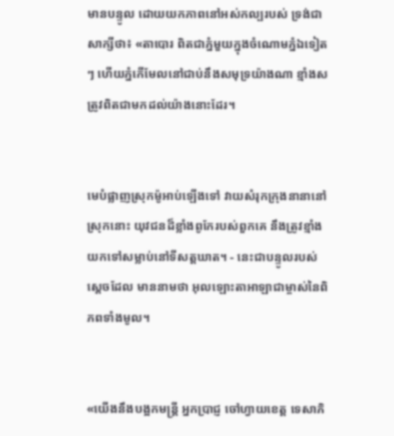មានបន្ទូល ដោយយកភាពនៅអស់‌កល្បរបស់ ទ្រង់ជាសាក្សីថា៖ «តាបោរ ពិតជាភ្នំមួយក្នុងចំណោមភ្នំឯទៀតៗ ហើយភ្នំកើមែលនៅជាប់នឹងសមុទ្រយ៉ាងណា ខ្មាំងសត្រូវពិតជាមកដល់យ៉ាងនោះដែរ។


មេបំផ្លាញស្រុកម៉ូអាប់ឡើងទៅ វាយសំរុកក្រុងនានានៅស្រុកនោះ យុវជនដ៏ខ្លាំងពូកែរបស់ពួកគេ នឹងត្រូវខ្មាំងយកទៅសម្លាប់នៅទីសត្ត‌ឃាត។ - នេះជាបន្ទូលរបស់ស្តេចដែល មាននាមថា អុលឡោះ‌តាអាឡាជាម្ចាស់នៃពិភពទាំងមូល។


«យើងនឹងបង្អកមន្ត្រី អ្នកប្រាជ្ញ ចៅហ្វាយខេត្ត ទេសា‌ភិ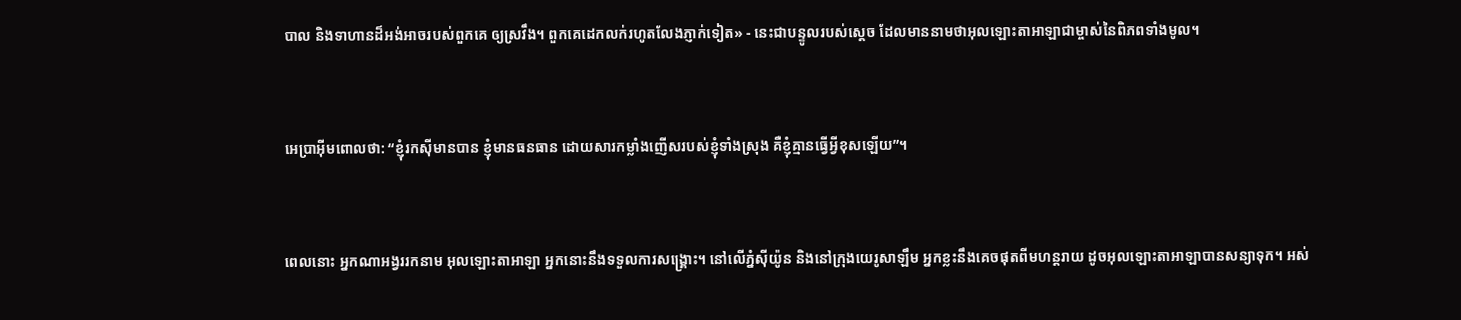បាល និងទាហានដ៏អង់‌អាចរបស់ពួកគេ ឲ្យស្រវឹង។ ពួកគេដេកលក់រហូតលែងភ្ញាក់ទៀត» - នេះជាបន្ទូលរបស់ស្តេច ដែលមាននាមថាអុលឡោះ‌តាអាឡាជាម្ចាស់នៃពិភពទាំងមូល។


អេប្រា‌អ៊ីមពោលថា: “ខ្ញុំរកស៊ីមានបាន ខ្ញុំមានធន‌ធាន ដោយ‌សារកម្លាំងញើសរបស់ខ្ញុំទាំងស្រុង គឺខ្ញុំគ្មានធ្វើអ្វីខុសឡើយ”។


ពេលនោះ អ្នកណាអង្វររកនាម អុលឡោះ‌តាអាឡា អ្នកនោះនឹងទទួលការសង្គ្រោះ។ នៅលើភ្នំស៊ីយ៉ូន និងនៅក្រុងយេរូ‌សាឡឹម អ្នកខ្លះនឹងគេចផុតពីមហន្ត‌រាយ ដូចអុលឡោះ‌តាអាឡាបានសន្យាទុក។ អស់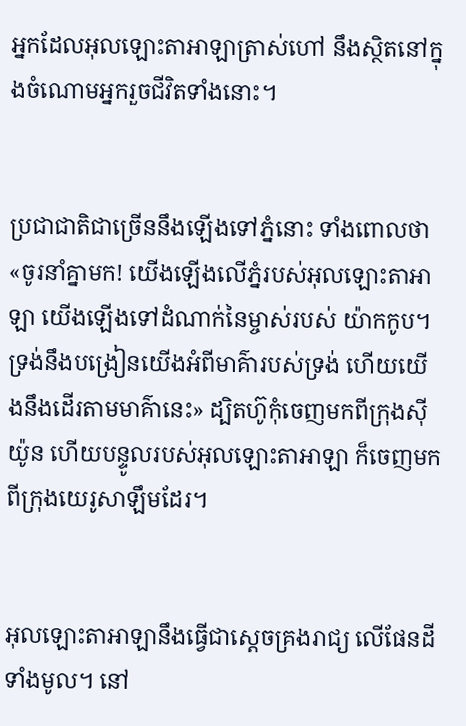អ្នកដែលអុលឡោះ‌តាអាឡាត្រាស់ហៅ នឹងស្ថិតនៅក្នុងចំណោមអ្នករួចជីវិតទាំងនោះ។


ប្រជា‌ជាតិជាច្រើននឹងឡើងទៅភ្នំនោះ ទាំងពោលថា «ចូរនាំគ្នាមក! យើងឡើងលើភ្នំរបស់អុលឡោះ‌តាអាឡា យើងឡើងទៅដំណាក់នៃម្ចាស់របស់ យ៉ាកកូប។ ទ្រង់នឹងបង្រៀនយើងអំពីមាគ៌ារបស់ទ្រង់ ហើយយើងនឹងដើរតាមមាគ៌ានេះ» ដ្បិតហ៊ូកុំចេញមកពីក្រុងស៊ីយ៉ូន ហើយបន្ទូលរបស់អុលឡោះ‌តាអាឡា ក៏ចេញមកពីក្រុងយេរូ‌សាឡឹមដែរ។


អុលឡោះ‌តាអាឡានឹងធ្វើជាស្តេចគ្រងរាជ្យ លើផែនដីទាំងមូល។ នៅ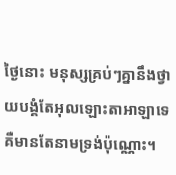ថ្ងៃនោះ មនុស្សគ្រប់ៗគ្នានឹងថ្វាយ‌បង្គំតែអុលឡោះ‌តាអាឡាទេ គឺមានតែនាមទ្រង់ប៉ុណ្ណោះ។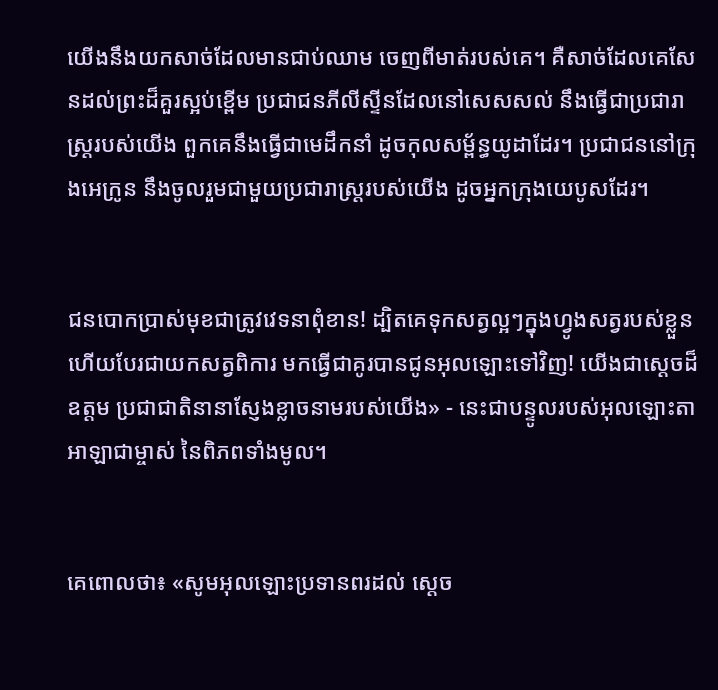យើងនឹងយកសាច់ដែលមានជាប់ឈាម ចេញពីមាត់របស់គេ។ គឺសាច់ដែលគេសែនដល់ព្រះដ៏គួរស្អប់ខ្ពើម ប្រជា‌ជនភីលី‌ស្ទីនដែលនៅសេស‌សល់ នឹងធ្វើជាប្រជា‌រាស្ត្ររបស់យើង ពួកគេនឹងធ្វើជាមេដឹកនាំ ដូចកុល‌សម្ព័ន្ធយូដាដែរ។ ប្រជា‌ជននៅក្រុងអេក្រូន នឹងចូលរួមជាមួយប្រជា‌រាស្ត្ររបស់យើង ដូចអ្នកក្រុងយេបូសដែរ។


ជនបោកប្រាស់មុខជាត្រូវវេទនាពុំ‌ខាន! ដ្បិតគេទុកសត្វល្អៗក្នុងហ្វូងសត្វរបស់ខ្លួន ហើយបែរជាយកសត្វពិការ មកធ្វើជាគូរបានជូនអុលឡោះទៅវិញ! យើងជាស្តេចដ៏ឧត្ដម ប្រជា‌ជាតិនានាស្ញែងខ្លាចនាមរបស់យើង» - នេះជាបន្ទូលរបស់អុលឡោះ‌តាអាឡាជាម្ចាស់ នៃពិភពទាំងមូល។


គេពោលថា៖ «សូមអុលឡោះប្រទានពរដល់ ស្តេច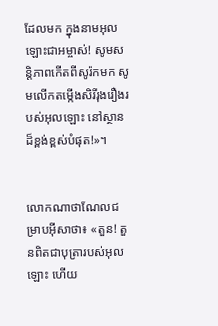ដែលមក ក្នុងនាមអុលឡោះ‌ជាអម្ចាស់! សូមសន្ដិ‌ភាពកើតពីសូរ៉កមក សូមលើកតម្កើងសិរី‌រុង‌រឿងរបស់អុលឡោះ នៅស្ថានដ៏ខ្ពង់‌ខ្ពស់បំផុត!»។


លោកណា‌ថា‌ណែលជម្រាបអ៊ីសាថា៖ «តួន! តួនពិតជាបុត្រារបស់អុលឡោះ ហើយ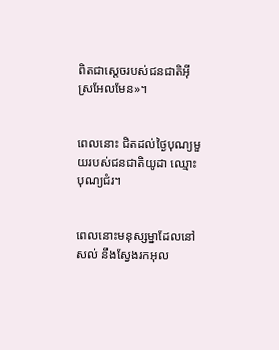ពិតជាស្តេចរបស់ជន‌ជាតិអ៊ីស្រ‌អែលមែន»។


ពេលនោះ ជិតដល់ថ្ងៃបុណ្យមួយរបស់ជន‌ជាតិយូដា ឈ្មោះបុណ្យជំរ។


ពេលនោះមនុស្ស‌ម្នាដែលនៅសល់ នឹងស្វែងរកអុល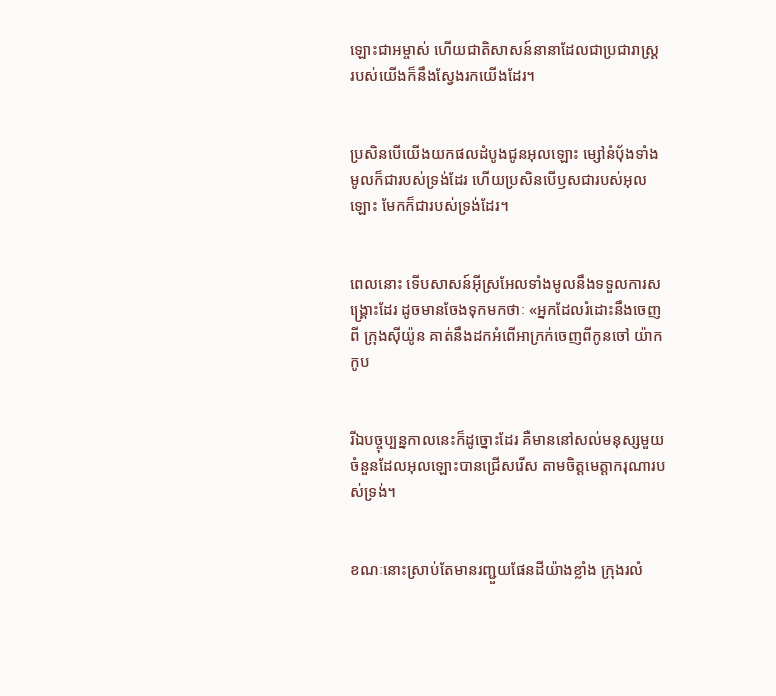ឡោះ‌ជាអម្ចាស់ ហើយជាតិសាសន៍នានាដែលជាប្រជា‌រាស្ដ្រ របស់យើងក៏នឹងស្វែងរកយើងដែរ។


ប្រសិនបើយើងយកផលដំបូងជូនអុលឡោះ ម្សៅនំបុ័ងទាំងមូលក៏ជារបស់ទ្រង់ដែរ ហើយប្រសិនបើឫសជារបស់អុលឡោះ មែកក៏ជារបស់ទ្រង់ដែរ។


ពេលនោះ ទើបសាសន៍អ៊ីស្រ‌អែលទាំងមូលនឹងទទួលការសង្គ្រោះដែរ ដូចមានចែងទុកមកថាៈ «អ្នកដែលរំដោះនឹងចេញពី ក្រុងស៊ីយ៉ូន គាត់នឹងដកអំពើអាក្រក់ចេញពីកូនចៅ យ៉ាកកូប


រីឯបច្ចុប្បន្ន‌កាលនេះក៏ដូច្នោះដែរ គឺមាននៅសល់មនុស្សមួយចំនួនដែលអុលឡោះបានជ្រើសរើស តាមចិត្តមេត្តា‌ករុណារបស់ទ្រង់។


ខណៈនោះស្រាប់តែមានរញ្ជួយផែនដីយ៉ាងខ្លាំង ក្រុងរលំ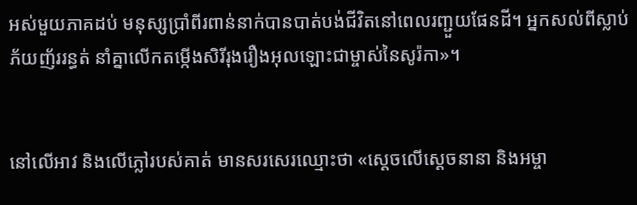អស់មួយភាគដប់ មនុស្សប្រាំពីរពាន់នាក់បានបាត់បង់ជីវិតនៅពេលរញ្ជួយផែនដី។ អ្នកសល់ពីស្លាប់ភ័យញ័ររន្ធត់ នាំគ្នាលើកតម្កើងសិរី‌រុង‌រឿងអុលឡោះជាម្ចាស់នៃសូរ៉កា»។


នៅលើអាវ និងលើភ្លៅរបស់គាត់ មានសរសេរឈ្មោះថា «ស្តេចលើស្តេចនានា និងអម្ចា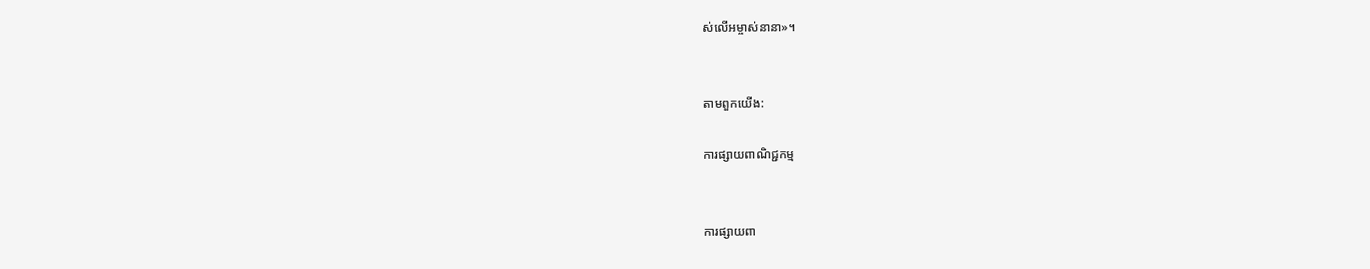ស់លើអម្ចាស់នានា»។


តាមពួកយើង:

ការផ្សាយពាណិជ្ជកម្ម


ការផ្សាយពា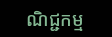ណិជ្ជកម្ម